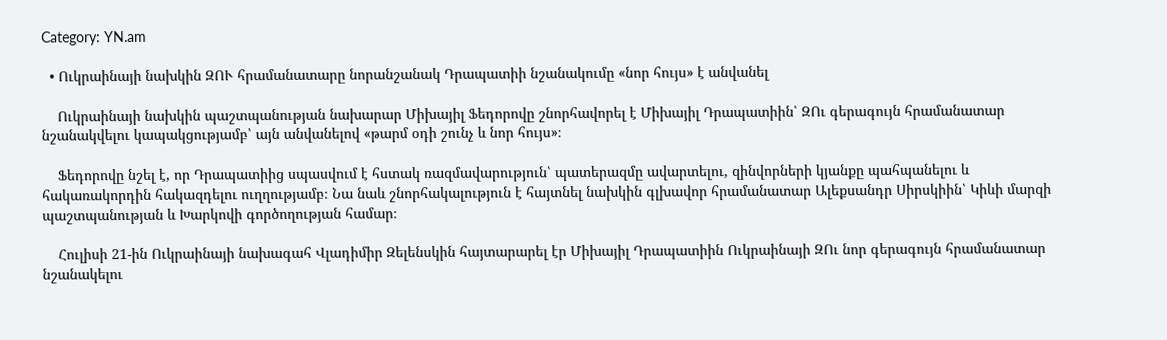Category: YN.am

  • Ուկրաինայի նախկին ԶՈՒ հրամանատարը նորանշանակ Դրապատիի նշանակումը «նոր հույս» է անվանել

    Ուկրաինայի նախկին պաշտպանության նախարար Միխայիլ Ֆեդորովը շնորհավորել է Միխայիլ Դրապատիին՝ ԶՈւ գերագույն հրամանատար նշանակվելու կապակցությամբ՝ այն անվանելով «թարմ օդի շունչ և նոր հույս»։

    Ֆեդորովը նշել է, որ Դրապատիից սպասվում է հստակ ռազմավարություն՝ պատերազմը ավարտելու, զինվորների կյանքը պահպանելու և հակառակորդին հակազդելու ուղղությամբ։ Նա նաև շնորհակալություն է հայտնել նախկին գլխավոր հրամանատար Ալեքսանդր Սիրսկիին՝ Կիևի մարզի պաշտպանության և Խարկովի գործողության համար։

    Հուլիսի 21-ին Ուկրաինայի նախագահ Վլադիմիր Զելենսկին հայտարարել էր Միխայիլ Դրապատիին Ուկրաինայի ԶՈւ նոր գերագույն հրամանատար նշանակելու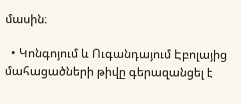մասին։

  • Կոնգոյում և Ուգանդայում Էբոլայից մահացածների թիվը գերազանցել է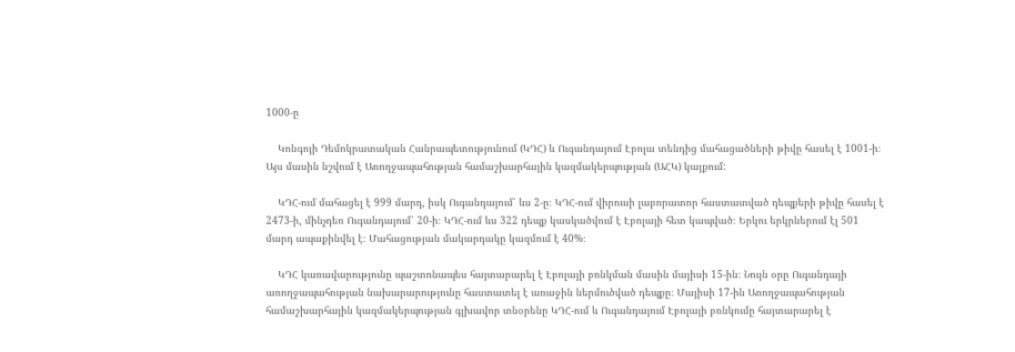1000-ը

    Կոնգոյի Դեմոկրատական Հանրապետությունում (ԿԴՀ) և Ուգանդայում Էբոլա տենդից մահացածների թիվը հասել է 1001-ի։ Այս մասին նշվում է Առողջապահության համաշխարհային կազմակերպության (ԱՀԿ) կայքում:

    ԿԴՀ-ում մահացել է 999 մարդ, իսկ Ուգանդայում՝ ևս 2-ը։ ԿԴՀ-ում վիրուսի լաբորատոր հաստատված դեպքերի թիվը հասել է 2473-ի, մինչդեռ Ուգանդայում՝ 20-ի։ ԿԴՀ-ում ևս 322 դեպք կասկածվում է Էբոլայի հետ կապված։ Երկու երկրներում էլ 501 մարդ ապաքինվել է։ Մահացության մակարդակը կազմում է 40%։

    ԿԴՀ կառավարությունը պաշտոնապես հայտարարել է Էբոլայի բռնկման մասին մայիսի 15-ին։ Նույն օրը Ուգանդայի առողջապահության նախարարությունը հաստատել է առաջին ներմուծված դեպքը։ Մայիսի 17-ին Առողջապահության համաշխարհային կազմակերպության գլխավոր տնօրենը ԿԴՀ-ում և Ուգանդայում Էբոլայի բռնկումը հայտարարել է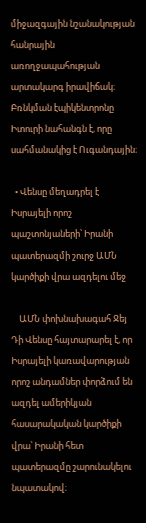միջազգային նշանակության հանրային առողջապահության արտակարգ իրավիճակ։ Բռնկման էպիկենտրոնը Իտուրի նահանգն է, որը սահմանակից է Ուգանդային։

  • Վենսը մեղադրել է Իսրայելի որոշ պաշտոնյաների՝ Իրանի պատերազմի շուրջ ԱՄՆ կարծիքի վրա ազդելու մեջ

    ԱՄՆ փոխնախագահ Ջեյ Դի Վենսը հայտարարել է, որ Իսրայելի կառավարության որոշ անդամներ փորձում են ազդել ամերիկյան հասարակական կարծիքի վրա՝ Իրանի հետ պատերազմը շարունակելու նպատակով։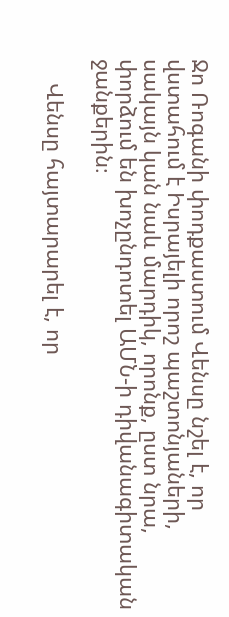Ջո Ռոգանի փոդքաստում Վենսը նշել է, որ վստահում է Իսրայելի որոշ պաշտոնյաների, սակայն կան նաև մարդիկ, որոնք, ըստ նրա, փորձում են խոչընդոտել ԱՄՆ-ի դիվանագիտական ջանքերին։

    Վենսը հայտարարել է, որ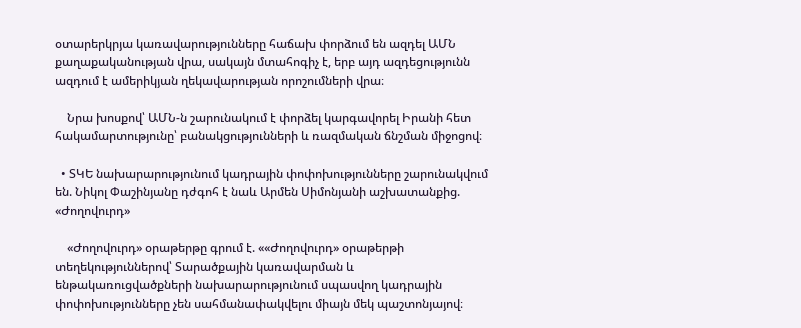օտարերկրյա կառավարությունները հաճախ փորձում են ազդել ԱՄՆ քաղաքականության վրա, սակայն մտահոգիչ է, երբ այդ ազդեցությունն ազդում է ամերիկյան ղեկավարության որոշումների վրա։

    Նրա խոսքով՝ ԱՄՆ-ն շարունակում է փորձել կարգավորել Իրանի հետ հակամարտությունը՝ բանակցությունների և ռազմական ճնշման միջոցով։

  • ՏԿԵ նախարարությունում կադրային փոփոխությունները շարունակվում են. Նիկոլ Փաշինյանը դժգոհ է նաև Արմեն Սիմոնյանի աշխատանքից. «Ժողովուրդ»

    «Ժողովուրդ» օրաթերթը գրում է. ««Ժողովուրդ» օրաթերթի տեղեկություններով՝ Տարածքային կառավարման և ենթակառուցվածքների նախարարությունում սպասվող կադրային փոփոխությունները չեն սահմանափակվելու միայն մեկ պաշտոնյայով։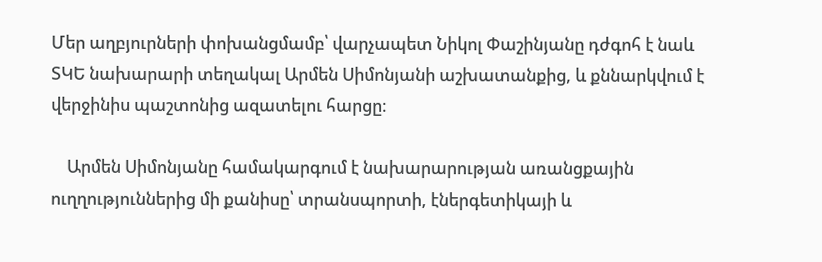Մեր աղբյուրների փոխանցմամբ՝ վարչապետ Նիկոլ Փաշինյանը դժգոհ է նաև ՏԿԵ նախարարի տեղակալ Արմեն Սիմոնյանի աշխատանքից, և քննարկվում է վերջինիս պաշտոնից ազատելու հարցը։

    Արմեն Սիմոնյանը համակարգում է նախարարության առանցքային ուղղություններից մի քանիսը՝ տրանսպորտի, էներգետիկայի և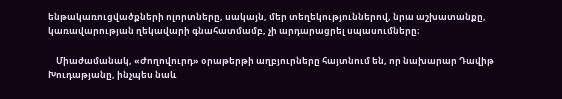ենթակառուցվածքների ոլորտները, սակայն, մեր տեղեկություններով, նրա աշխատանքը, կառավարության ղեկավարի գնահատմամբ, չի արդարացրել սպասումները։

    Միաժամանակ, «Ժողովուրդ» օրաթերթի աղբյուրները հայտնում են, որ նախարար Դավիթ Խուդաթյանը, ինչպես նաև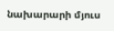նախարարի մյուս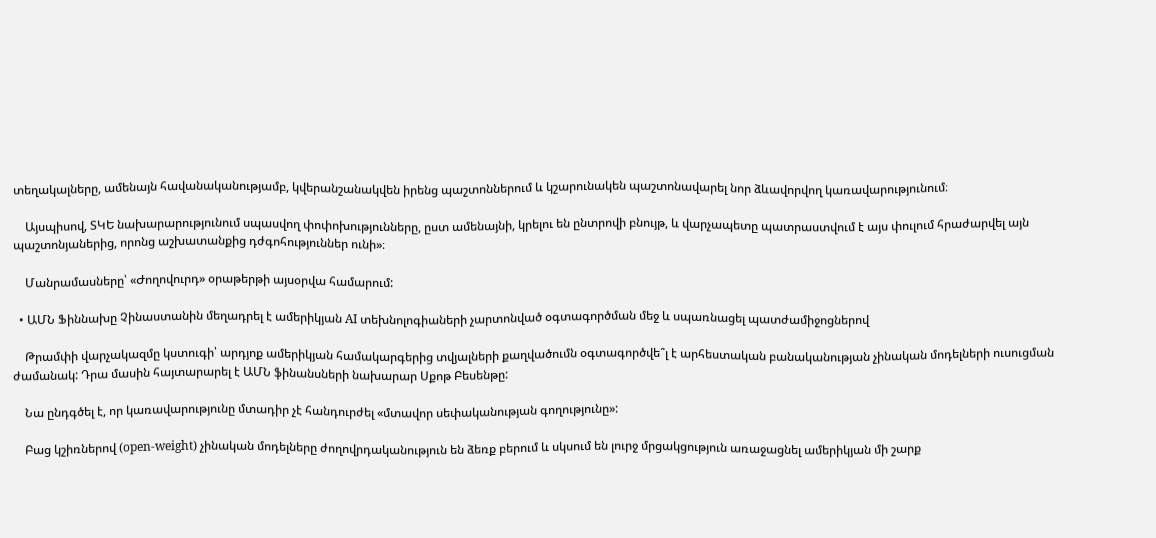տեղակալները, ամենայն հավանականությամբ, կվերանշանակվեն իրենց պաշտոններում և կշարունակեն պաշտոնավարել նոր ձևավորվող կառավարությունում։

    Այսպիսով, ՏԿԵ նախարարությունում սպասվող փոփոխությունները, ըստ ամենայնի, կրելու են ընտրովի բնույթ, և վարչապետը պատրաստվում է այս փուլում հրաժարվել այն պաշտոնյաներից, որոնց աշխատանքից դժգոհություններ ունի»։

    Մանրամասները՝ «Ժողովուրդ» օրաթերթի այսօրվա համարում:

  • ԱՄՆ Ֆիննախը Չինաստանին մեղադրել է ամերիկյան AI տեխնոլոգիաների չարտոնված օգտագործման մեջ և սպառնացել պատժամիջոցներով

    Թրամփի վարչակազմը կստուգի՝ արդյոք ամերիկյան համակարգերից տվյալների քաղվածումն օգտագործվե՞լ է արհեստական բանականության չինական մոդելների ուսուցման ժամանակ: Դրա մասին հայտարարել է ԱՄՆ ֆինանսների նախարար Սքոթ Բեսենթը:

    Նա ընդգծել է, որ կառավարությունը մտադիր չէ հանդուրժել «մտավոր սեփականության գողությունը»:

    Բաց կշիռներով (open-weight) չինական մոդելները ժողովրդականություն են ձեռք բերում և սկսում են լուրջ մրցակցություն առաջացնել ամերիկյան մի շարք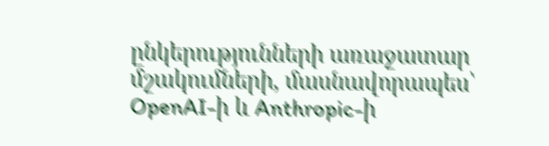ընկերությունների առաջատար մշակումների, մասնավորապես՝ OpenAI-ի և Anthropic-ի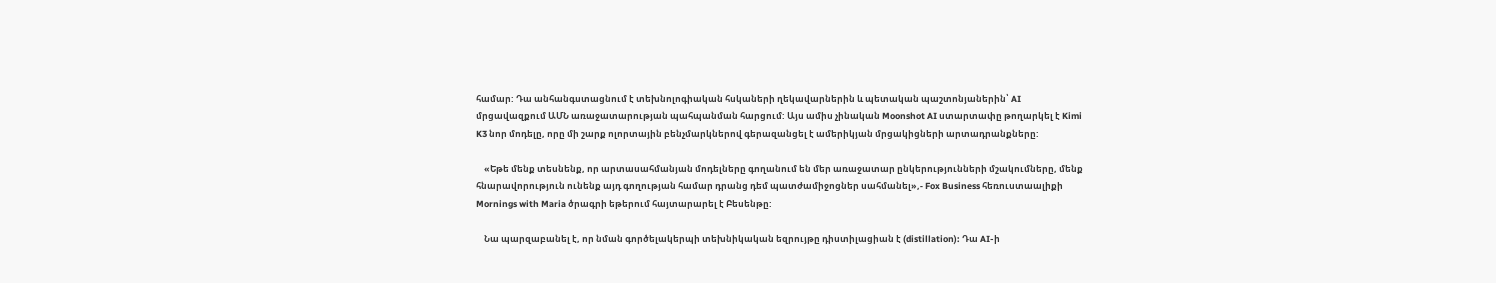համար: Դա անհանգստացնում է տեխնոլոգիական հսկաների ղեկավարներին և պետական պաշտոնյաներին՝ AI մրցավազքում ԱՄՆ առաջատարության պահպանման հարցում: Այս ամիս չինական Moonshot AI ստարտափը թողարկել է Kimi K3 նոր մոդելը, որը մի շարք ոլորտային բենչմարկներով գերազանցել է ամերիկյան մրցակիցների արտադրանքները:

    «Եթե մենք տեսնենք, որ արտասահմանյան մոդելները գողանում են մեր առաջատար ընկերությունների մշակումները, մենք հնարավորություն ունենք այդ գողության համար դրանց դեմ պատժամիջոցներ սահմանել»,- Fox Business հեռուստաալիքի Mornings with Maria ծրագրի եթերում հայտարարել է Բեսենթը:

    Նա պարզաբանել է, որ նման գործելակերպի տեխնիկական եզրույթը դիստիլացիան է (distillation): Դա AI-ի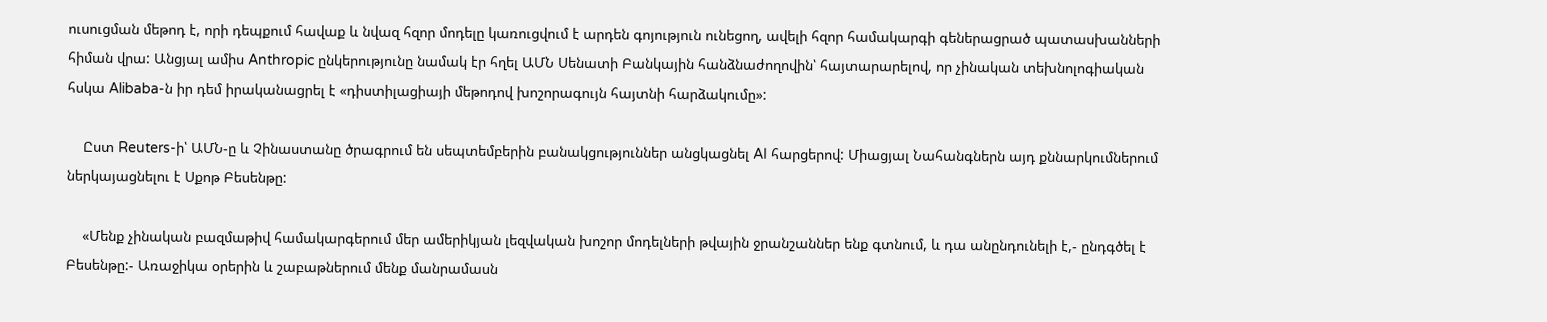ուսուցման մեթոդ է, որի դեպքում հավաք և նվազ հզոր մոդելը կառուցվում է արդեն գոյություն ունեցող, ավելի հզոր համակարգի գեներացրած պատասխանների հիման վրա: Անցյալ ամիս Anthropic ընկերությունը նամակ էր հղել ԱՄՆ Սենատի Բանկային հանձնաժողովին՝ հայտարարելով, որ չինական տեխնոլոգիական հսկա Alibaba-ն իր դեմ իրականացրել է «դիստիլացիայի մեթոդով խոշորագույն հայտնի հարձակումը»:

    Ըստ Reuters-ի՝ ԱՄՆ-ը և Չինաստանը ծրագրում են սեպտեմբերին բանակցություններ անցկացնել AI հարցերով: Միացյալ Նահանգներն այդ քննարկումներում ներկայացնելու է Սքոթ Բեսենթը:

    «Մենք չինական բազմաթիվ համակարգերում մեր ամերիկյան լեզվական խոշոր մոդելների թվային ջրանշաններ ենք գտնում, և դա անընդունելի է,- ընդգծել է Բեսենթը:- Առաջիկա օրերին և շաբաթներում մենք մանրամասն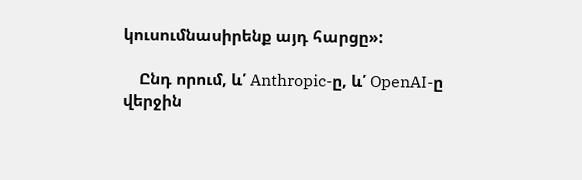կուսումնասիրենք այդ հարցը»:

    Ընդ որում, և՛ Anthropic-ը, և՛ OpenAI-ը վերջին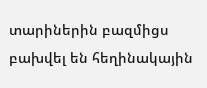տարիներին բազմիցս բախվել են հեղինակային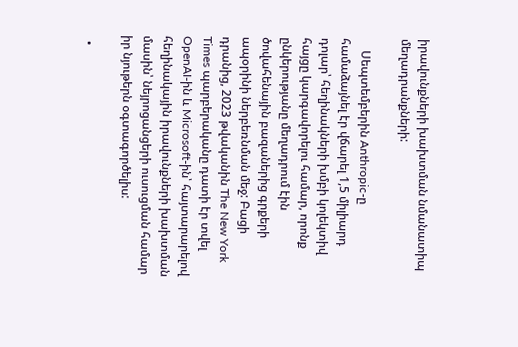իրավունքների խախտման նմանատիպ մեղադրանքների:

    Սեպտեմբերին Anthropic-ը համաձայնել էր վճարել 1,5 միլիարդ դոլար՝ հեղինակների խմբի կոլեկտիվ հայցը կարգավորելու համար, որոնք ընկերությանը մեղադրում էին ծովահենային բազաներից գրքերի ապօրինի ներբեռնման մեջ: Բացի դրանից, 2023 թվականին The New York Times պարբերականը դատի էր տվել OpenAI-ին և Microsoft-ին՝ հայտարարելով հեղինակային իրավունքների խախտման մասին՝ նեյրոցանցերի ուսուցման համար իր նյութերն օգտագործելիս:

  •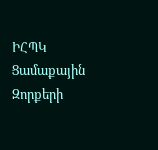ԻՀՊԿ Ցամաքային Զորքերի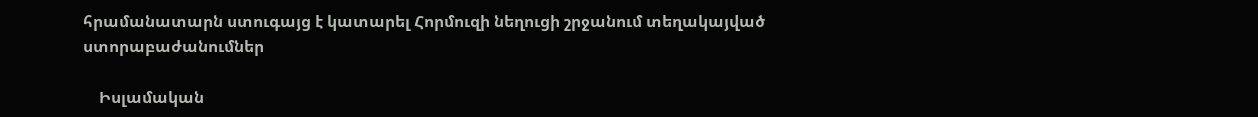հրամանատարն ստուգայց է կատարել Հորմուզի նեղուցի շրջանում տեղակայված ստորաբաժանումներ

    Իսլամական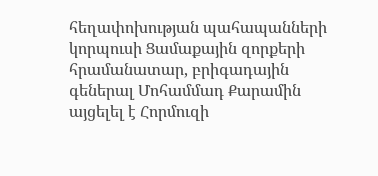հեղափոխության պահապանների կորպուսի Ցամաքային զորքերի հրամանատար, բրիգադային գեներալ Մոհամմադ Քարամին այցելել է Հորմուզի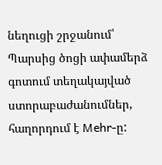նեղուցի շրջանում՝ Պարսից ծոցի ափամերձ գոտում տեղակայված ստորաբաժանումներ, հաղորդում է Mehr-ը: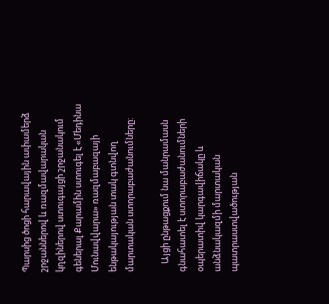Պարսից ծոցի հարավային ափամերձ շրջաններով և ռազմավարական կղզիներով ստուգայցի շրջանակում գեներալ Քարամին ստուգել է «Մեդինա Մունավվարա» ռազմաբազայի ենթակայության տակ գտնվող մարտական ստորաբաժանումները:

    Այցի ընթացքում նա մանրամասն գնահատել է ստորաբաժանումների օպերատիվ կարգավիճակը և անձնակազմի մարտական պատրաստվածության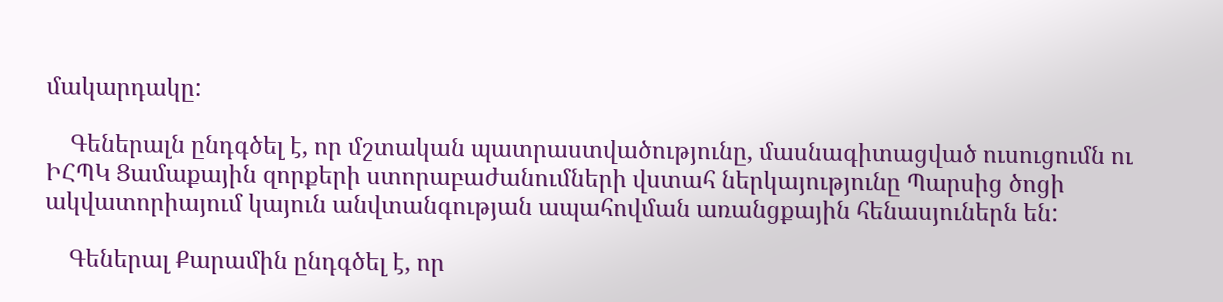մակարդակը:

    Գեներալն ընդգծել է, որ մշտական պատրաստվածությունը, մասնագիտացված ուսուցումն ու ԻՀՊԿ Ցամաքային զորքերի ստորաբաժանումների վստահ ներկայությունը Պարսից ծոցի ակվատորիայում կայուն անվտանգության ապահովման առանցքային հենասյուներն են:

    Գեներալ Քարամին ընդգծել է, որ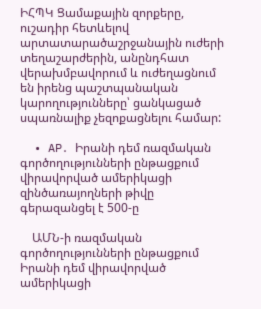ԻՀՊԿ Ցամաքային զորքերը, ուշադիր հետևելով արտատարածաշրջանային ուժերի տեղաշարժերին, անընդհատ վերախմբավորում և ուժեղացնում են իրենց պաշտպանական կարողությունները՝ ցանկացած սպառնալիք չեզոքացնելու համար:

  • AP․ Իրանի դեմ ռազմական գործողությունների ընթացքում վիրավորված ամերիկացի զինծառայողների թիվը գերազանցել է 500-ը

    ԱՄՆ-ի ռազմական գործողությունների ընթացքում Իրանի դեմ վիրավորված ամերիկացի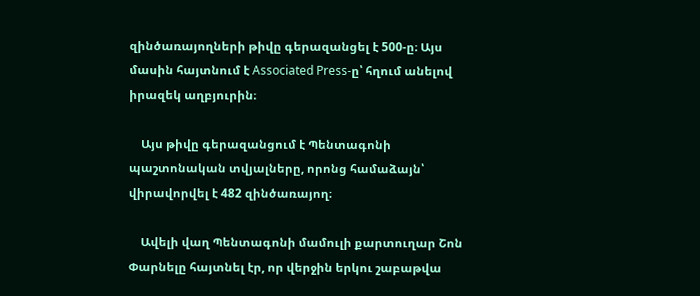զինծառայողների թիվը գերազանցել է 500-ը։ Այս մասին հայտնում է Associated Press-ը՝ հղում անելով իրազեկ աղբյուրին։

    Այս թիվը գերազանցում է Պենտագոնի պաշտոնական տվյալները, որոնց համաձայն՝ վիրավորվել է 482 զինծառայող։

    Ավելի վաղ Պենտագոնի մամուլի քարտուղար Շոն Փարնելը հայտնել էր, որ վերջին երկու շաբաթվա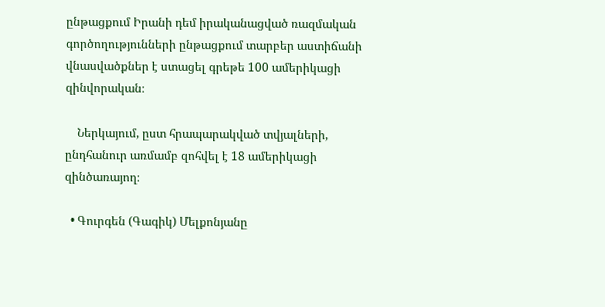ընթացքում Իրանի դեմ իրականացված ռազմական գործողությունների ընթացքում տարբեր աստիճանի վնասվածքներ է ստացել գրեթե 100 ամերիկացի զինվորական։

    Ներկայում, ըստ հրապարակված տվյալների, ընդհանուր առմամբ զոհվել է 18 ամերիկացի զինծառայող։

  • Գուրգեն (Գագիկ) Մելքոնյանը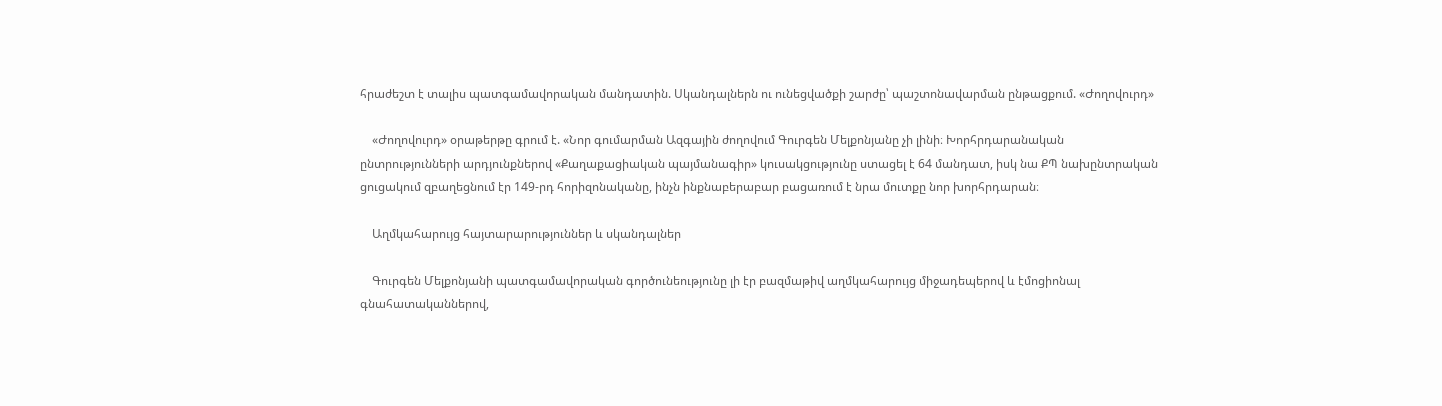հրաժեշտ է տալիս պատգամավորական մանդատին. Սկանդալներն ու ունեցվածքի շարժը՝ պաշտոնավարման ընթացքում. «Ժողովուրդ»

    «Ժողովուրդ» օրաթերթը գրում է. «Նոր գումարման Ազգային ժողովում Գուրգեն Մելքոնյանը չի լինի։ Խորհրդարանական ընտրությունների արդյունքներով «Քաղաքացիական պայմանագիր» կուսակցությունը ստացել է 64 մանդատ, իսկ նա ՔՊ նախընտրական ցուցակում զբաղեցնում էր 149-րդ հորիզոնականը, ինչն ինքնաբերաբար բացառում է նրա մուտքը նոր խորհրդարան։

    Աղմկահարույց հայտարարություններ և սկանդալներ

    Գուրգեն Մելքոնյանի պատգամավորական գործունեությունը լի էր բազմաթիվ աղմկահարույց միջադեպերով և էմոցիոնալ գնահատականներով,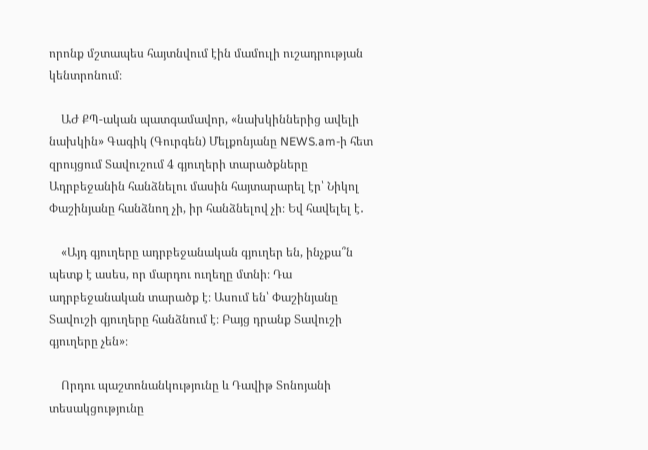որոնք մշտապես հայտնվում էին մամուլի ուշադրության կենտրոնում։

    ԱԺ ՔՊ-ական պատգամավոր, «նախկիններից ավելի նախկին» Գագիկ (Գուրգեն) Մելքոնյանը NEWS.am-ի հետ զրույցում Տավուշում 4 գյուղերի տարածքները Ադրբեջանին հանձնելու մասին հայտարարել էր՝ Նիկոլ Փաշինյանը հանձնող չի, իր հանձնելով չի։ Եվ հավելել է․

    «Այդ գյուղերը ադրբեջանական գյուղեր են, ինչքա՞ն պետք է ասես, որ մարդու ուղեղը մտնի։ Դա ադրբեջանական տարածք է։ Ասում են՝ Փաշինյանը Տավուշի գյուղերը հանձնում է։ Բայց դրանք Տավուշի գյուղերը չեն»։

    Որդու պաշտոնանկությունը և Դավիթ Տոնոյանի տեսակցությունը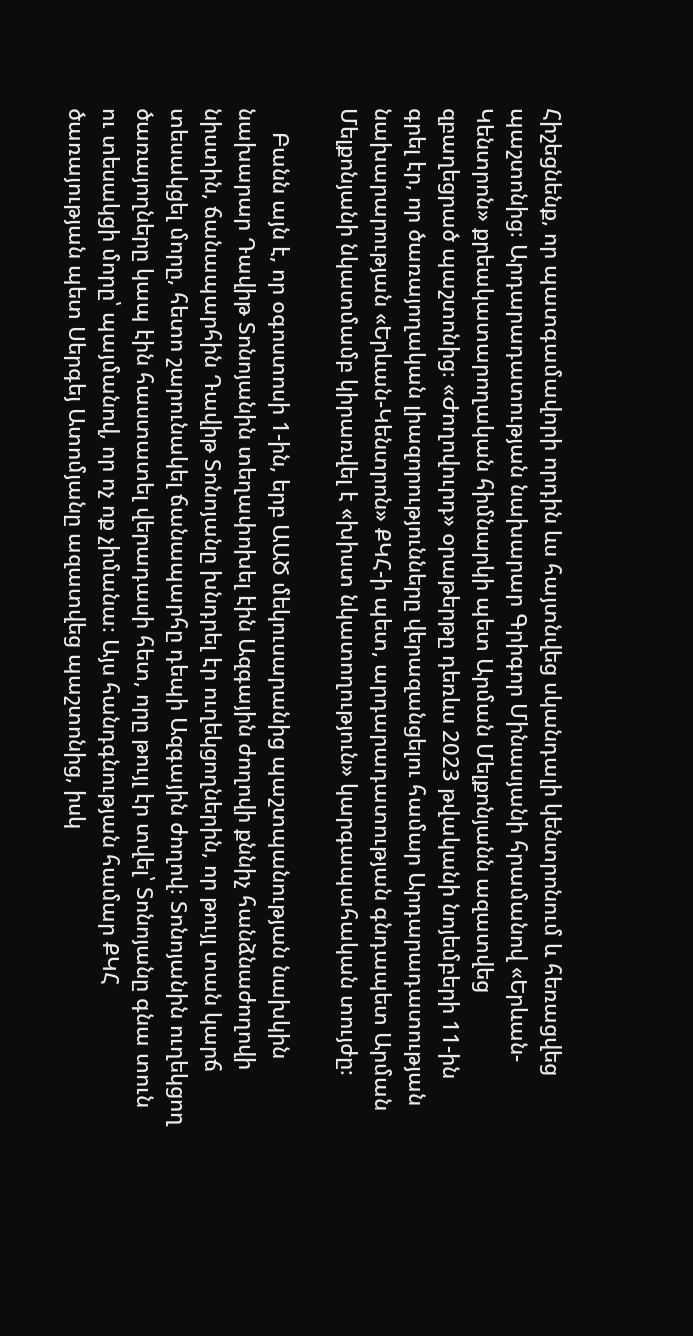Հիշեցնենք, որ պատգամավորի որդին ևս հայտնվեց սկանդալի կենտրոնում և հեռացվեց պաշտոնից։ Արդարադատության նախարար Գրիգոր Մինասյանի հրամանով «Երևան-Կենտրոն» քրեակատարողական հիմնարկի պետ Արման Մելքոնյանն ազատվեց զբաղեցրած պաշտոնից։ «Ժողովուրդ» օրաթերթը դեռևս 2023 թվականի նոյեմբերի 11-ին գրել էր, որ ծառայողական լիազորությունները վերազանցելու համար Արդարադատության նախարարության «Երևան-Կենտրոն» ՔԿՀ-ի պետ, արդարադատության գնդապետ Արման Մելքոնյանի նկատմամբ կիրառվել է «խիստ նկատողություն» կարգապահական տույժը։

    Բանն այն է, որ օգոստոսի 1-ին, երբ ԱԱԾ մեկուսարանից պաշտպանության նախկին նախարար Դավիթ Տոնոյանին տեղափոխել էին Ազգային ժողովի քննիչ հանձնաժողովի նիստին, ճանապարհին Դավիթ Տոնոյանը խնդրել էր ուղեկցողներին, որ թույլ տան կարճ տեսակցել մորը, հետո շարունակել ճանապարհը դեպի Ազգային ժողով։ Տոնոյանին ուղեկցող ծառայողները կապ էին հաստատել վերադասի հետ, որը թույլ էր տվել՝ Տոնոյանը գնա տուն ու տեսակցի մորը՝ պայմանով, որ ոչ ոք չիմանա։ Այս հանդգնության համար ՔԿՀ ծառայության պետ Սերգեյ Ատոմյանը ազատվեց պաշտոնից, իսկ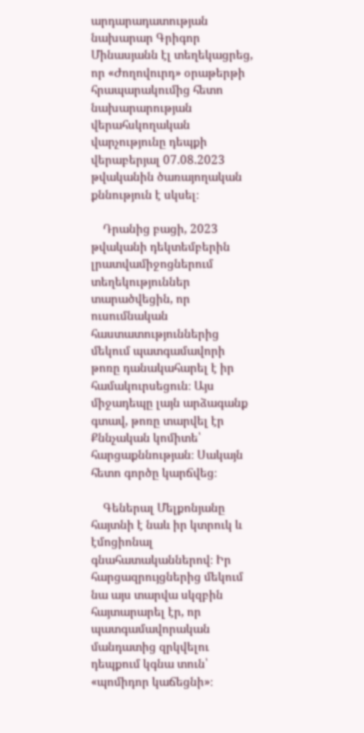արդարադատության նախարար Գրիգոր Մինասյանն էլ տեղեկացրեց, որ «Ժողովուրդ» օրաթերթի հրապարակումից հետո նախարարության վերահսկողական վարչությունը դեպքի վերաբերյալ 07.08.2023 թվականին ծառայողական քննություն է սկսել։

    Դրանից բացի, 2023 թվականի դեկտեմբերին լրատվամիջոցներում տեղեկություններ տարածվեցին, որ ուսումնական հաստատություններից մեկում պատգամավորի թոռը դանակահարել է իր համակուրսեցուն։ Այս միջադեպը լայն արձագանք գտավ, թոռը տարվել էր Քննչական կոմիտե՝ հարցաքննության։ Սակայն հետո գործը կարճվեց։

    Գեներալ Մելքոնյանը հայտնի է նաև իր կտրուկ և էմոցիոնալ գնահատականներով։ Իր հարցազրույցներից մեկում նա այս տարվա սկզբին հայտարարել էր, որ պատգամավորական մանդատից զրկվելու դեպքում կգնա տուն՝ «պոմիդոր կաճեցնի»։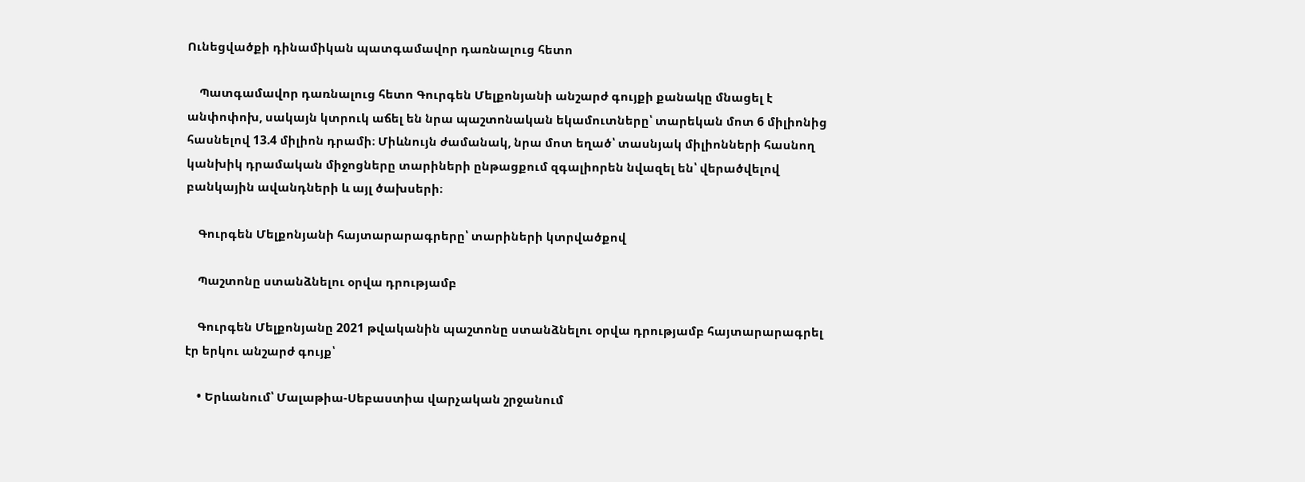Ունեցվածքի դինամիկան պատգամավոր դառնալուց հետո

    Պատգամավոր դառնալուց հետո Գուրգեն Մելքոնյանի անշարժ գույքի քանակը մնացել է անփոփոխ, սակայն կտրուկ աճել են նրա պաշտոնական եկամուտները՝ տարեկան մոտ 6 միլիոնից հասնելով 13.4 միլիոն դրամի։ Միևնույն ժամանակ, նրա մոտ եղած՝ տասնյակ միլիոնների հասնող կանխիկ դրամական միջոցները տարիների ընթացքում զգալիորեն նվազել են՝ վերածվելով բանկային ավանդների և այլ ծախսերի։

    Գուրգեն Մելքոնյանի հայտարարագրերը՝ տարիների կտրվածքով

    Պաշտոնը ստանձնելու օրվա դրությամբ

    Գուրգեն Մելքոնյանը 2021 թվականին պաշտոնը ստանձնելու օրվա դրությամբ հայտարարագրել էր երկու անշարժ գույք՝

    • Երևանում՝ Մալաթիա-Սեբաստիա վարչական շրջանում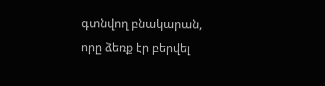գտնվող բնակարան, որը ձեռք էր բերվել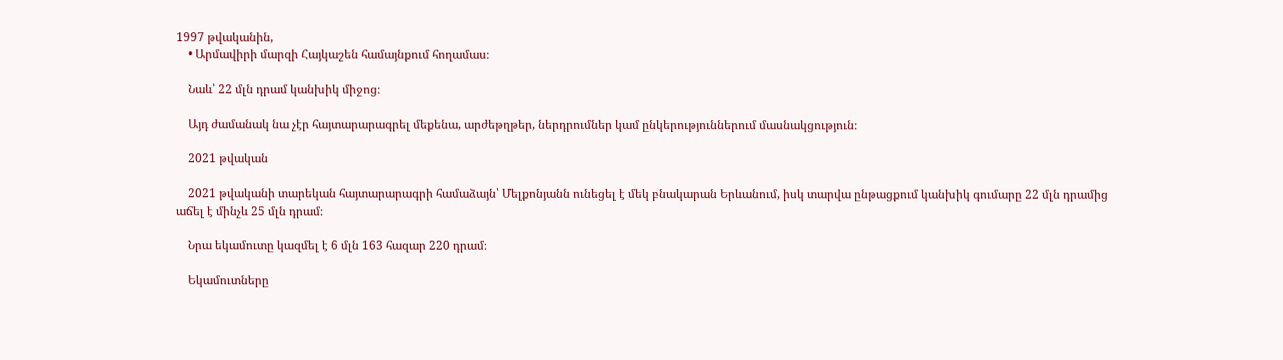1997 թվականին,
    • Արմավիրի մարզի Հայկաշեն համայնքում հողամաս։

    Նաև՝ 22 մլն դրամ կանխիկ միջոց։

    Այդ ժամանակ նա չէր հայտարարագրել մեքենա, արժեթղթեր, ներդրումներ կամ ընկերություններում մասնակցություն։

    2021 թվական

    2021 թվականի տարեկան հայտարարագրի համաձայն՝ Մելքոնյանն ունեցել է մեկ բնակարան Երևանում, իսկ տարվա ընթացքում կանխիկ գումարը 22 մլն դրամից աճել է մինչև 25 մլն դրամ։

    Նրա եկամուտը կազմել է 6 մլն 163 հազար 220 դրամ։

    Եկամուտները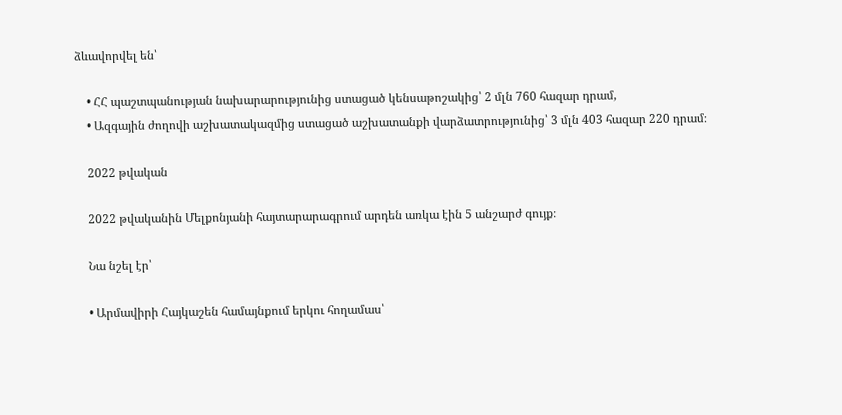ձևավորվել են՝

    • ՀՀ պաշտպանության նախարարությունից ստացած կենսաթոշակից՝ 2 մլն 760 հազար դրամ,
    • Ազգային ժողովի աշխատակազմից ստացած աշխատանքի վարձատրությունից՝ 3 մլն 403 հազար 220 դրամ։

    2022 թվական

    2022 թվականին Մելքոնյանի հայտարարագրում արդեն առկա էին 5 անշարժ գույք։

    Նա նշել էր՝

    • Արմավիրի Հայկաշեն համայնքում երկու հողամաս՝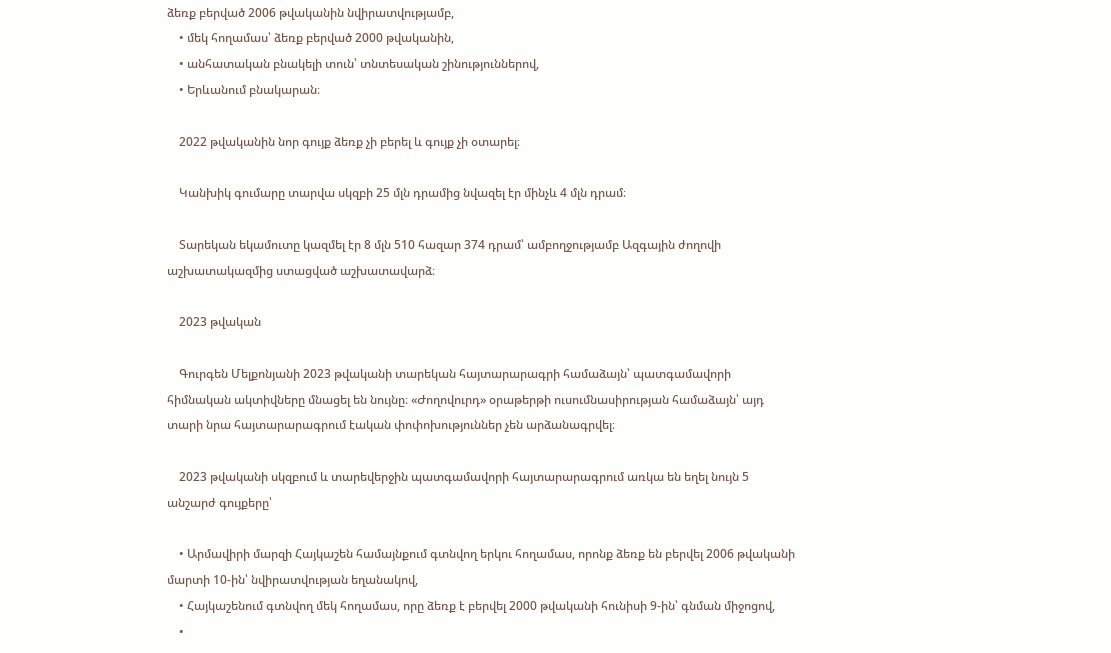ձեռք բերված 2006 թվականին նվիրատվությամբ,
    • մեկ հողամաս՝ ձեռք բերված 2000 թվականին,
    • անհատական բնակելի տուն՝ տնտեսական շինություններով,
    • Երևանում բնակարան։

    2022 թվականին նոր գույք ձեռք չի բերել և գույք չի օտարել։

    Կանխիկ գումարը տարվա սկզբի 25 մլն դրամից նվազել էր մինչև 4 մլն դրամ։

    Տարեկան եկամուտը կազմել էր 8 մլն 510 հազար 374 դրամ՝ ամբողջությամբ Ազգային ժողովի աշխատակազմից ստացված աշխատավարձ։

    2023 թվական

    Գուրգեն Մելքոնյանի 2023 թվականի տարեկան հայտարարագրի համաձայն՝ պատգամավորի հիմնական ակտիվները մնացել են նույնը։ «Ժողովուրդ» օրաթերթի ուսումնասիրության համաձայն՝ այդ տարի նրա հայտարարագրում էական փոփոխություններ չեն արձանագրվել։

    2023 թվականի սկզբում և տարեվերջին պատգամավորի հայտարարագրում առկա են եղել նույն 5 անշարժ գույքերը՝

    • Արմավիրի մարզի Հայկաշեն համայնքում գտնվող երկու հողամաս, որոնք ձեռք են բերվել 2006 թվականի մարտի 10-ին՝ նվիրատվության եղանակով,
    • Հայկաշենում գտնվող մեկ հողամաս, որը ձեռք է բերվել 2000 թվականի հունիսի 9-ին՝ գնման միջոցով,
    •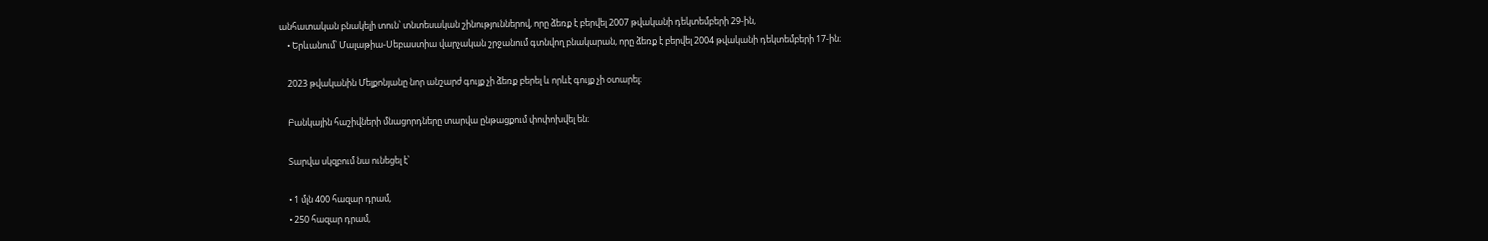անհատական բնակելի տուն՝ տնտեսական շինություններով, որը ձեռք է բերվել 2007 թվականի դեկտեմբերի 29-ին,
    • Երևանում՝ Մալաթիա-Սեբաստիա վարչական շրջանում գտնվող բնակարան, որը ձեռք է բերվել 2004 թվականի դեկտեմբերի 17-ին։

    2023 թվականին Մելքոնյանը նոր անշարժ գույք չի ձեռք բերել և որևէ գույք չի օտարել։

    Բանկային հաշիվների մնացորդները տարվա ընթացքում փոփոխվել են։

    Տարվա սկզբում նա ունեցել է՝

    • 1 մլն 400 հազար դրամ,
    • 250 հազար դրամ,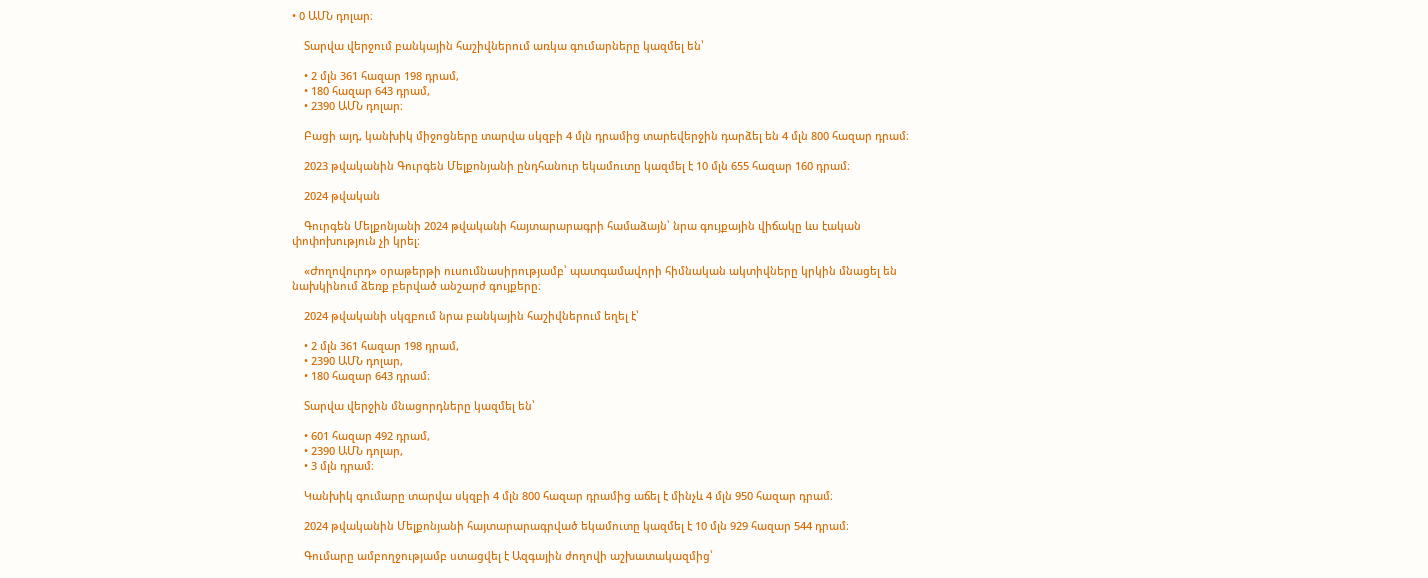• 0 ԱՄՆ դոլար։

    Տարվա վերջում բանկային հաշիվներում առկա գումարները կազմել են՝

    • 2 մլն 361 հազար 198 դրամ,
    • 180 հազար 643 դրամ,
    • 2390 ԱՄՆ դոլար։

    Բացի այդ, կանխիկ միջոցները տարվա սկզբի 4 մլն դրամից տարեվերջին դարձել են 4 մլն 800 հազար դրամ։

    2023 թվականին Գուրգեն Մելքոնյանի ընդհանուր եկամուտը կազմել է 10 մլն 655 հազար 160 դրամ։

    2024 թվական

    Գուրգեն Մելքոնյանի 2024 թվականի հայտարարագրի համաձայն՝ նրա գույքային վիճակը ևս էական փոփոխություն չի կրել։

    «Ժողովուրդ» օրաթերթի ուսումնասիրությամբ՝ պատգամավորի հիմնական ակտիվները կրկին մնացել են նախկինում ձեռք բերված անշարժ գույքերը։

    2024 թվականի սկզբում նրա բանկային հաշիվներում եղել է՝

    • 2 մլն 361 հազար 198 դրամ,
    • 2390 ԱՄՆ դոլար,
    • 180 հազար 643 դրամ։

    Տարվա վերջին մնացորդները կազմել են՝

    • 601 հազար 492 դրամ,
    • 2390 ԱՄՆ դոլար,
    • 3 մլն դրամ։

    Կանխիկ գումարը տարվա սկզբի 4 մլն 800 հազար դրամից աճել է մինչև 4 մլն 950 հազար դրամ։

    2024 թվականին Մելքոնյանի հայտարարագրված եկամուտը կազմել է 10 մլն 929 հազար 544 դրամ։

    Գումարը ամբողջությամբ ստացվել է Ազգային ժողովի աշխատակազմից՝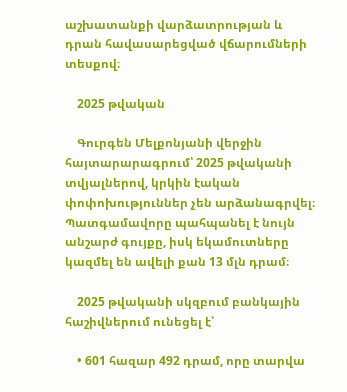աշխատանքի վարձատրության և դրան հավասարեցված վճարումների տեսքով։

    2025 թվական

    Գուրգեն Մելքոնյանի վերջին հայտարարագրում՝ 2025 թվականի տվյալներով, կրկին էական փոփոխություններ չեն արձանագրվել։ Պատգամավորը պահպանել է նույն անշարժ գույքը, իսկ եկամուտները կազմել են ավելի քան 13 մլն դրամ։

    2025 թվականի սկզբում բանկային հաշիվներում ունեցել է՝

    • 601 հազար 492 դրամ, որը տարվա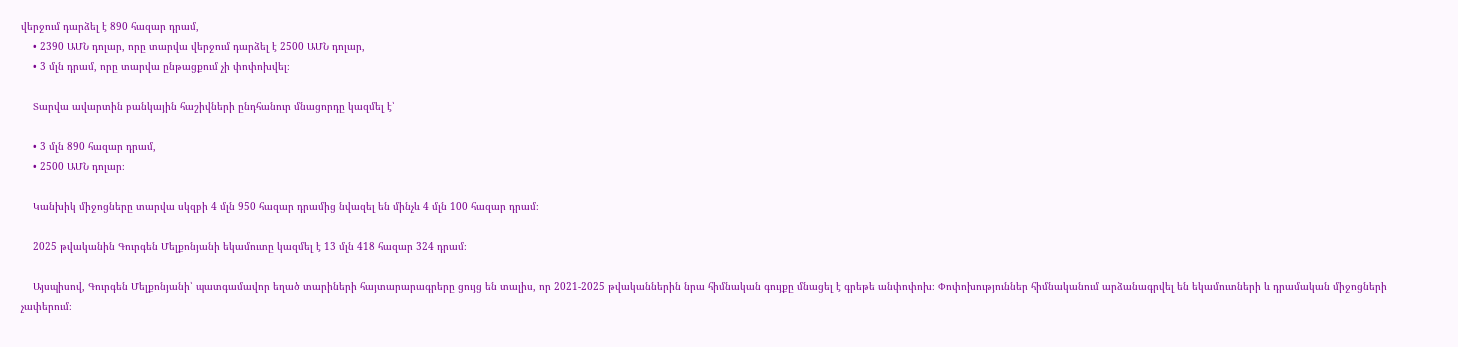վերջում դարձել է 890 հազար դրամ,
    • 2390 ԱՄՆ դոլար, որը տարվա վերջում դարձել է 2500 ԱՄՆ դոլար,
    • 3 մլն դրամ, որը տարվա ընթացքում չի փոփոխվել։

    Տարվա ավարտին բանկային հաշիվների ընդհանուր մնացորդը կազմել է՝

    • 3 մլն 890 հազար դրամ,
    • 2500 ԱՄՆ դոլար։

    Կանխիկ միջոցները տարվա սկզբի 4 մլն 950 հազար դրամից նվազել են մինչև 4 մլն 100 հազար դրամ։

    2025 թվականին Գուրգեն Մելքոնյանի եկամուտը կազմել է 13 մլն 418 հազար 324 դրամ։

    Այսպիսով, Գուրգեն Մելքոնյանի՝ պատգամավոր եղած տարիների հայտարարագրերը ցույց են տալիս, որ 2021-2025 թվականներին նրա հիմնական գույքը մնացել է գրեթե անփոփոխ։ Փոփոխություններ հիմնականում արձանագրվել են եկամուտների և դրամական միջոցների չափերում։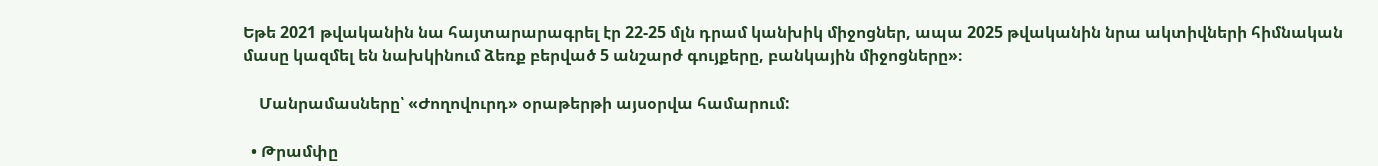Եթե 2021 թվականին նա հայտարարագրել էր 22-25 մլն դրամ կանխիկ միջոցներ, ապա 2025 թվականին նրա ակտիվների հիմնական մասը կազմել են նախկինում ձեռք բերված 5 անշարժ գույքերը, բանկային միջոցները»։

    Մանրամասները՝ «Ժողովուրդ» օրաթերթի այսօրվա համարում:

  • Թրամփը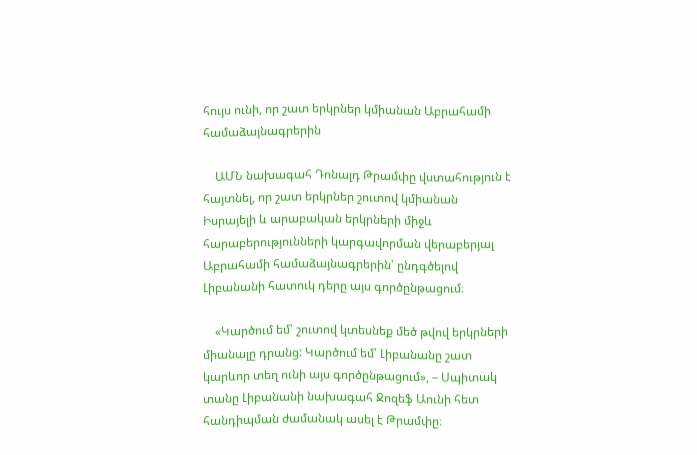հույս ունի, որ շատ երկրներ կմիանան Աբրահամի համաձայնագրերին

    ԱՄՆ նախագահ Դոնալդ Թրամփը վստահություն է հայտնել, որ շատ երկրներ շուտով կմիանան Իսրայելի և արաբական երկրների միջև հարաբերությունների կարգավորման վերաբերյալ Աբրահամի համաձայնագրերին՝ ընդգծելով Լիբանանի հատուկ դերը այս գործընթացում։

    «Կարծում եմ՝ շուտով կտեսնեք մեծ թվով երկրների միանալը դրանց: Կարծում եմ՝ Լիբանանը շատ կարևոր տեղ ունի այս գործընթացում», – Սպիտակ տանը Լիբանանի նախագահ Ջոզեֆ Աունի հետ հանդիպման ժամանակ ասել է Թրամփը։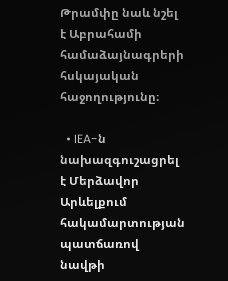Թրամփը նաև նշել է Աբրահամի համաձայնագրերի հսկայական հաջողությունը։

  • IEA-ն նախազգուշացրել է Մերձավոր Արևելքում հակամարտության պատճառով նավթի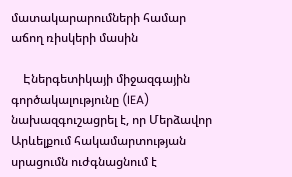մատակարարումների համար աճող ռիսկերի մասին

    Էներգետիկայի միջազգային գործակալությունը (IEA) նախազգուշացրել է, որ Մերձավոր Արևելքում հակամարտության սրացումն ուժգնացնում է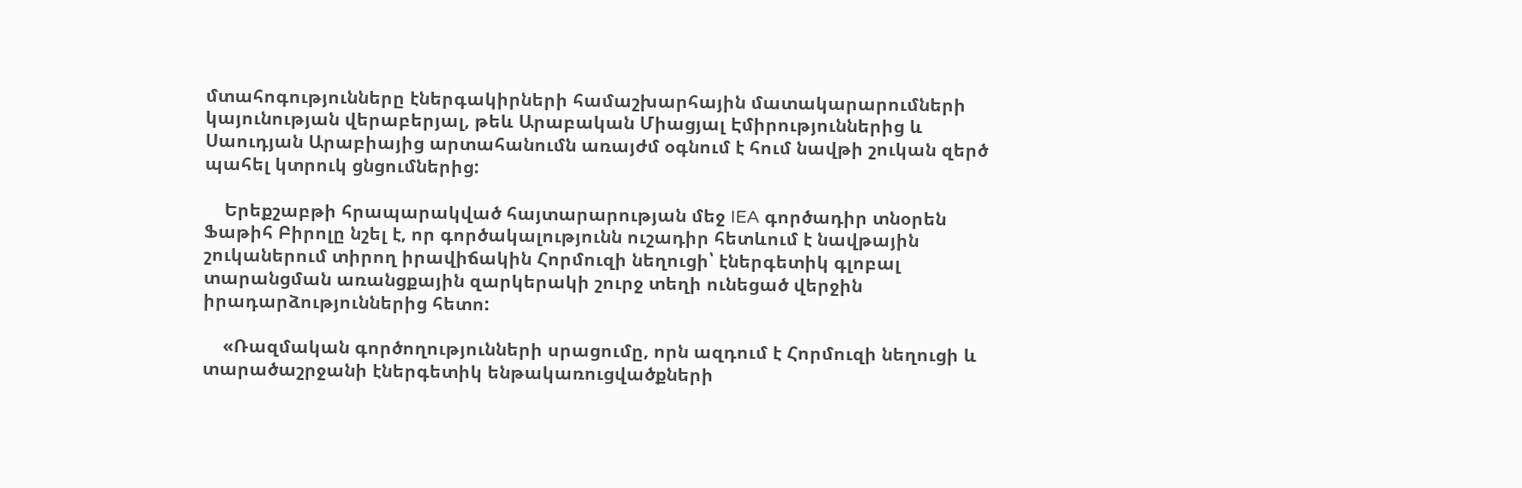մտահոգությունները էներգակիրների համաշխարհային մատակարարումների կայունության վերաբերյալ, թեև Արաբական Միացյալ Էմիրություններից և Սաուդյան Արաբիայից արտահանումն առայժմ օգնում է հում նավթի շուկան զերծ պահել կտրուկ ցնցումներից:

    Երեքշաբթի հրապարակված հայտարարության մեջ IEA գործադիր տնօրեն Ֆաթիհ Բիրոլը նշել է, որ գործակալությունն ուշադիր հետևում է նավթային շուկաներում տիրող իրավիճակին Հորմուզի նեղուցի՝ էներգետիկ գլոբալ տարանցման առանցքային զարկերակի շուրջ տեղի ունեցած վերջին իրադարձություններից հետո:

    «Ռազմական գործողությունների սրացումը, որն ազդում է Հորմուզի նեղուցի և տարածաշրջանի էներգետիկ ենթակառուցվածքների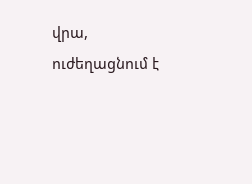վրա, ուժեղացնում է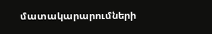մատակարարումների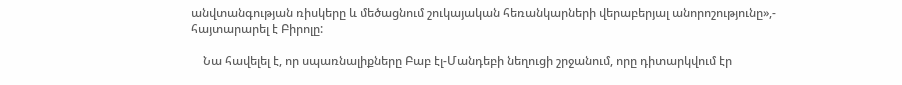անվտանգության ռիսկերը և մեծացնում շուկայական հեռանկարների վերաբերյալ անորոշությունը»,- հայտարարել է Բիրոլը:

    Նա հավելել է, որ սպառնալիքները Բաբ էլ-Մանդեբի նեղուցի շրջանում, որը դիտարկվում էր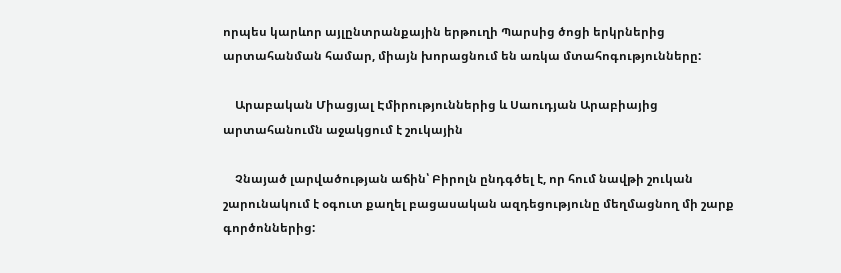որպես կարևոր այլընտրանքային երթուղի Պարսից ծոցի երկրներից արտահանման համար, միայն խորացնում են առկա մտահոգությունները:

    Արաբական Միացյալ Էմիրություններից և Սաուդյան Արաբիայից արտահանումն աջակցում է շուկային

    Չնայած լարվածության աճին՝ Բիրոլն ընդգծել է, որ հում նավթի շուկան շարունակում է օգուտ քաղել բացասական ազդեցությունը մեղմացնող մի շարք գործոններից: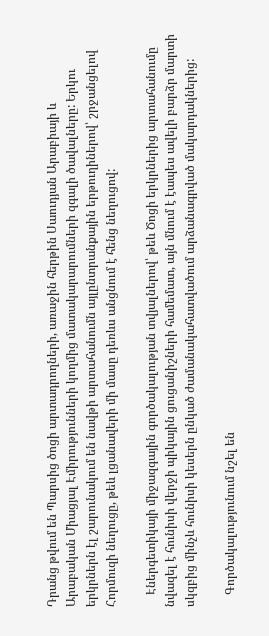Դրանց թվում են Պարսից ծոցի արտադրողների, առաջին հերթին Սաուդյան Արաբիայի և Արաբական Միացյալ Էմիրությունների կողմից մատակարարումների զգալի ծավալները: Երկու երկրներն էլ շարունակում են նավթի արտահանումն այլընտրանքային երթուղիներով՝ շրջանցելով Հորմուզի նեղուցը, թեև լցանավերի մի մասը դեռևս անցնում է հենց նեղուցով:

    Էներգետիկայի միջազգային գործակալության տվյալներով՝ թեև Ծոցի երկրներից արտահանումը նվազել է հունիսի վերջի պիկային ցուցանիշների համեմատ, այն մնում է էապես ավելի բարձր մարտի սկզբից մինչև հունիսի կեսերն ընկած ժամանակահատվածում արձանագրված մակարդակներից:

    Գործակալությունում նշել են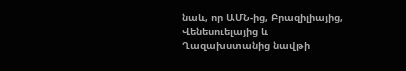նաև, որ ԱՄՆ-ից, Բրազիլիայից, Վենեսուելայից և Ղազախստանից նավթի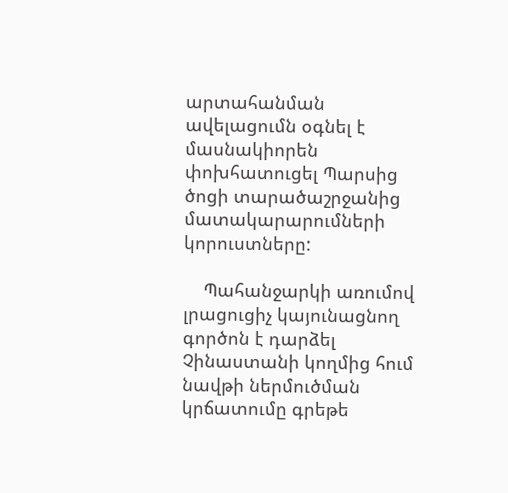արտահանման ավելացումն օգնել է մասնակիորեն փոխհատուցել Պարսից ծոցի տարածաշրջանից մատակարարումների կորուստները:

    Պահանջարկի առումով լրացուցիչ կայունացնող գործոն է դարձել Չինաստանի կողմից հում նավթի ներմուծման կրճատումը գրեթե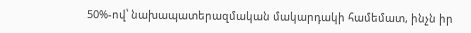50%-ով՝ նախապատերազմական մակարդակի համեմատ, ինչն իր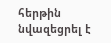հերթին նվազեցրել է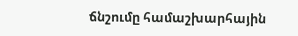ճնշումը համաշխարհային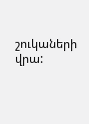շուկաների վրա: